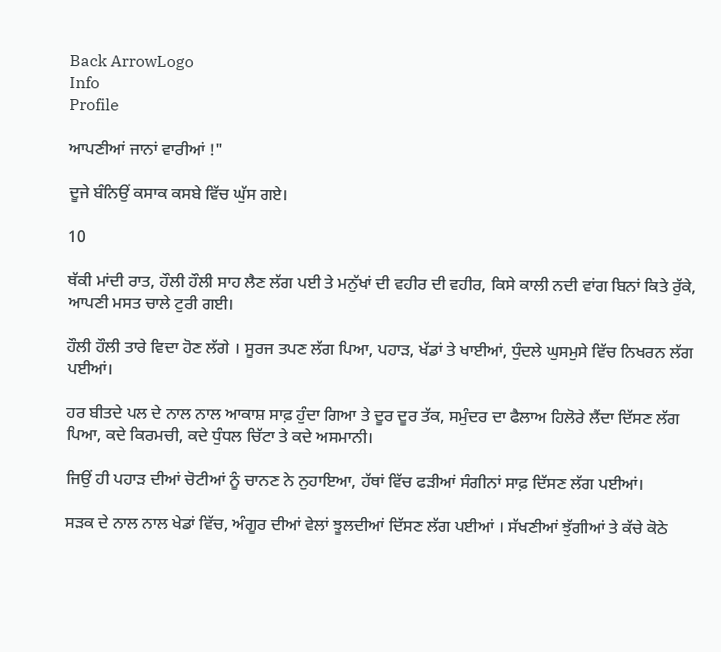Back ArrowLogo
Info
Profile

ਆਪਣੀਆਂ ਜਾਨਾਂ ਵਾਰੀਆਂ !"

ਦੂਜੇ ਬੰਨਿਉਂ ਕਸਾਕ ਕਸਬੇ ਵਿੱਚ ਘੁੱਸ ਗਏ।

10

ਥੱਕੀ ਮਾਂਦੀ ਰਾਤ, ਹੌਲੀ ਹੌਲੀ ਸਾਹ ਲੈਣ ਲੱਗ ਪਈ ਤੇ ਮਨੁੱਖਾਂ ਦੀ ਵਹੀਰ ਦੀ ਵਹੀਰ, ਕਿਸੇ ਕਾਲੀ ਨਦੀ ਵਾਂਗ ਬਿਨਾਂ ਕਿਤੇ ਰੁੱਕੇ, ਆਪਣੀ ਮਸਤ ਚਾਲੇ ਟੁਰੀ ਗਈ।

ਹੌਲੀ ਹੌਲੀ ਤਾਰੇ ਵਿਦਾ ਹੋਣ ਲੱਗੇ । ਸੂਰਜ ਤਪਣ ਲੱਗ ਪਿਆ, ਪਹਾੜ, ਖੱਡਾਂ ਤੇ ਖਾਈਆਂ, ਧੁੰਦਲੇ ਘੁਸਮੁਸੇ ਵਿੱਚ ਨਿਖਰਨ ਲੱਗ ਪਈਆਂ।

ਹਰ ਬੀਤਦੇ ਪਲ ਦੇ ਨਾਲ ਨਾਲ ਆਕਾਸ਼ ਸਾਫ਼ ਹੁੰਦਾ ਗਿਆ ਤੇ ਦੂਰ ਦੂਰ ਤੱਕ, ਸਮੁੰਦਰ ਦਾ ਫੈਲਾਅ ਹਿਲੋਰੇ ਲੈਂਦਾ ਦਿੱਸਣ ਲੱਗ ਪਿਆ, ਕਦੇ ਕਿਰਮਚੀ, ਕਦੇ ਧੁੰਧਲ ਚਿੱਟਾ ਤੇ ਕਦੇ ਅਸਮਾਨੀ।

ਜਿਉਂ ਹੀ ਪਹਾੜ ਦੀਆਂ ਚੋਟੀਆਂ ਨੂੰ ਚਾਨਣ ਨੇ ਨੁਹਾਇਆ, ਹੱਥਾਂ ਵਿੱਚ ਫੜੀਆਂ ਸੰਗੀਨਾਂ ਸਾਫ਼ ਦਿੱਸਣ ਲੱਗ ਪਈਆਂ।

ਸੜਕ ਦੇ ਨਾਲ ਨਾਲ ਖੇਡਾਂ ਵਿੱਚ, ਅੰਗੂਰ ਦੀਆਂ ਵੇਲਾਂ ਝੂਲਦੀਆਂ ਦਿੱਸਣ ਲੱਗ ਪਈਆਂ । ਸੱਖਣੀਆਂ ਝੁੱਗੀਆਂ ਤੇ ਕੱਚੇ ਕੋਠੇ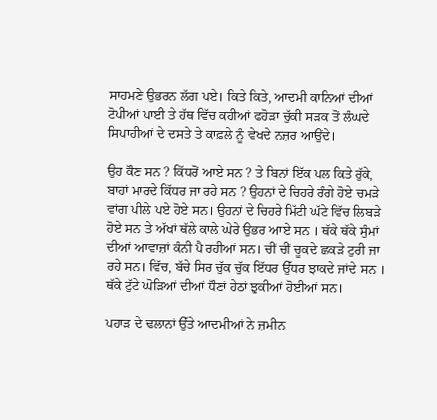ਸਾਹਮਣੇ ਉਭਰਨ ਲੱਗ ਪਏ। ਕਿਤੇ ਕਿਤੇ, ਆਦਮੀ ਕਾਨਿਆਂ ਦੀਆਂ ਟੋਪੀਆਂ ਪਾਈ ਤੇ ਹੱਥ ਵਿੱਚ ਕਹੀਆਂ ਫਹੋੜਾ ਚੁੱਕੀ ਸੜਕ ਤੋਂ ਲੰਘਦੇ ਸਿਪਾਹੀਆਂ ਦੇ ਦਸਤੇ ਤੇ ਕਾਫ਼ਲੇ ਨੂੰ ਵੇਖਦੇ ਨਜ਼ਰ ਆਉਂਦੇ।

ਉਹ ਕੌਣ ਸਨ ? ਕਿੱਧਰੋਂ ਆਏ ਸਨ ? ਤੇ ਬਿਨਾਂ ਇੱਕ ਪਲ ਕਿਤੇ ਰੁੱਕੇ, ਬਾਹਾਂ ਮਾਰਦੇ ਕਿੱਧਰ ਜਾ ਰਹੇ ਸਨ ? ਉਹਨਾਂ ਦੇ ਚਿਹਰੇ ਰੰਗੇ ਹੋਏ ਚਮੜੇ ਵਾਂਗ ਪੀਲੇ ਪਏ ਹੋਏ ਸਨ। ਉਹਨਾਂ ਦੇ ਚਿਹਰੇ ਮਿੱਟੀ ਘੱਟੇ ਵਿੱਚ ਲਿਬੜੇ ਹੋਏ ਸਨ ਤੇ ਅੱਖਾਂ ਥੱਲੇ ਕਾਲੇ ਘੇਰੇ ਉਭਰ ਆਏ ਸਨ । ਥੱਕੇ ਥੱਕੇ ਸੁੰਮਾਂ ਦੀਆਂ ਆਵਾਜ਼ਾਂ ਕੰਨੀ ਪੈ ਰਹੀਆਂ ਸਨ। ਚੀਂ ਚੀਂ ਚੂਕਦੇ ਛਕੜੇ ਟੁਰੀ ਜਾ ਰਹੇ ਸਨ। ਵਿੱਚ, ਬੱਚੇ ਸਿਰ ਚੁੱਕ ਚੁੱਕ ਇੱਧਰ ਉੱਧਰ ਝਾਕਦੇ ਜਾਂਦੇ ਸਨ । ਥੱਕੇ ਟੁੱਟੇ ਘੋੜਿਆਂ ਦੀਆਂ ਧੌਣਾਂ ਹੇਠਾਂ ਝੁਕੀਆਂ ਹੋਈਆਂ ਸਨ।

ਪਹਾੜ ਦੇ ਢਲਾਨਾਂ ਉੱਤੇ ਆਦਮੀਆਂ ਨੇ ਜ਼ਮੀਨ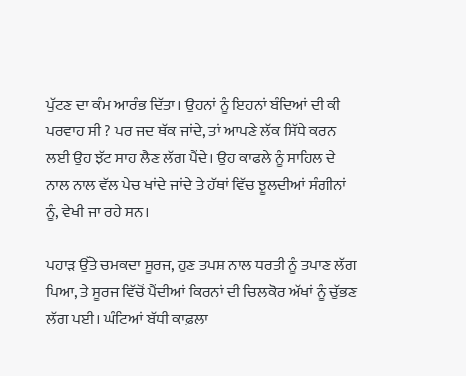ਪੁੱਟਣ ਦਾ ਕੰਮ ਆਰੰਭ ਦਿੱਤਾ। ਉਹਨਾਂ ਨੂੰ ਇਹਨਾਂ ਬੰਦਿਆਂ ਦੀ ਕੀ ਪਰਵਾਹ ਸੀ ? ਪਰ ਜਦ ਥੱਕ ਜਾਂਦੇ, ਤਾਂ ਆਪਣੇ ਲੱਕ ਸਿੱਧੇ ਕਰਨ ਲਈ ਉਹ ਝੱਟ ਸਾਹ ਲੈਣ ਲੱਗ ਪੈਂਦੇ। ਉਹ ਕਾਫਲੇ ਨੂੰ ਸਾਹਿਲ ਦੇ ਨਾਲ ਨਾਲ ਵੱਲ ਪੇਚ ਖਾਂਦੇ ਜਾਂਦੇ ਤੇ ਹੱਥਾਂ ਵਿੱਚ ਝੂਲਦੀਆਂ ਸੰਗੀਨਾਂ ਨੂੰ, ਵੇਖੀ ਜਾ ਰਹੇ ਸਨ।

ਪਹਾੜ ਉੱਤੇ ਚਮਕਦਾ ਸੂਰਜ, ਹੁਣ ਤਪਸ਼ ਨਾਲ ਧਰਤੀ ਨੂੰ ਤਪਾਣ ਲੱਗ ਪਿਆ, ਤੇ ਸੂਰਜ ਵਿੱਚੋਂ ਪੈਂਦੀਆਂ ਕਿਰਨਾਂ ਦੀ ਚਿਲਕੋਰ ਅੱਖਾਂ ਨੂੰ ਚੁੱਭਣ ਲੱਗ ਪਈ। ਘੰਟਿਆਂ ਬੱਧੀ ਕਾਫ਼ਲਾ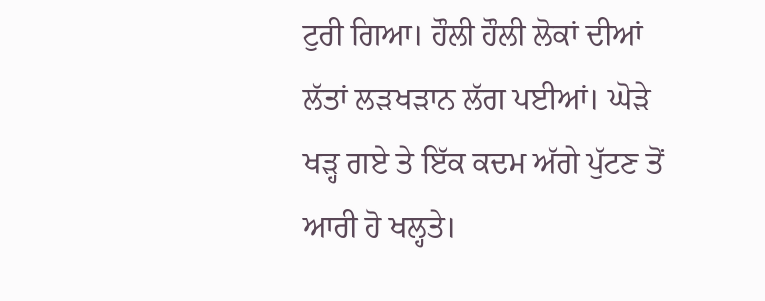ਟੁਰੀ ਗਿਆ। ਹੌਲੀ ਹੌਲੀ ਲੋਕਾਂ ਦੀਆਂ ਲੱਤਾਂ ਲੜਖੜਾਨ ਲੱਗ ਪਈਆਂ। ਘੋੜੇ ਖੜ੍ਹ ਗਏ ਤੇ ਇੱਕ ਕਦਮ ਅੱਗੇ ਪੁੱਟਣ ਤੋਂ ਆਰੀ ਹੋ ਖਲ੍ਹਤੇ।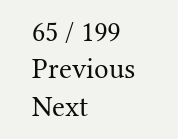65 / 199
Previous
Next